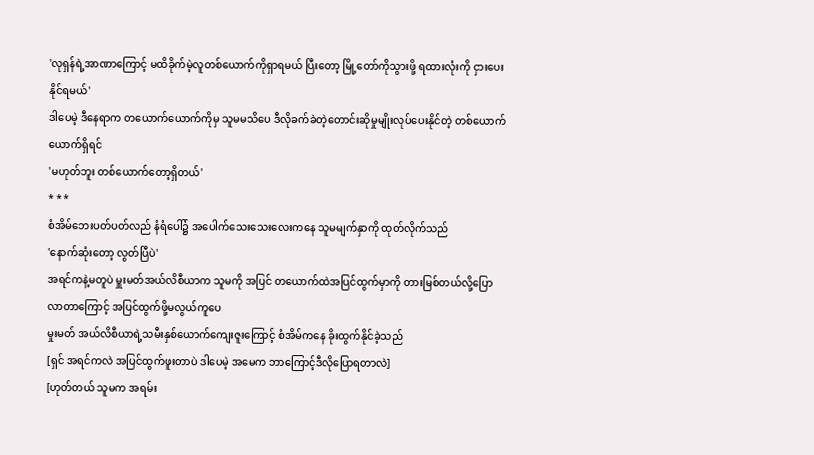'လုရှန်ရဲ့အာဏာကြောင့် မထိခိုက်မဲ့လူတစ်ယောက်ကိုရှာရမယ် ပြီးတော့ မြို့တော်ကိုသွားဖို့ ရထားလုံးကို ငှားပေးနိုင်ရမယ်'
ဒါပေမဲ့ ဒီနေရာက တယောက်ယောက်ကိုမှ သူမမသိပေ ဒီလိုခက်ခဲတဲ့တောင်းဆိုမှုမျိုးလုပ်ပေးနိုင်တဲ့ တစ်ယောက်ယောက်ရှိရင်
'မဟုတ်ဘူး တစ်ယောက်တော့ရှိတယ်'
* * *
စံအိမ်ဘေးပတ်ပတ်လည် နံရံပေါ်၌ အပေါက်သေးသေးလေးကနေ သူမမျက်နှာကို ထုတ်လိုက်သည်
'နောက်ဆုံးတော့ လွတ်ပြီပဲ'
အရင်ကနဲ့မတူပဲ မှူးမတ်အယ်လိစီယာက သူမကို အပြင် တယောက်ထဲအပြင်ထွက်မှာကို တားမြစ်တယ်လို့ပြောလာတာကြောင့် အပြင်ထွက်ဖို့မလွယ်ကူပေ
မှုးမတ် အယ်လိစီယာရဲ့သမီးနှစ်ယောက်ကျေးဇူးကြောင့် စံအိမ်ကနေ ခိုးထွက်နိုင်ခဲ့သည်
[ရှင် အရင်ကလဲ အပြင်ထွက်ဖူးတာပဲ ဒါပေမဲ့ အမေက ဘာကြောင့်ဒီလိုပြောရတာလဲ]
[ဟုတ်တယ် သူမက အရမ်း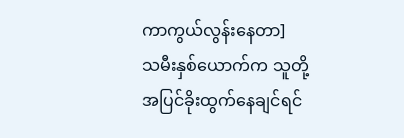ကာကွယ်လွန်းနေတာ]
သမီးနှစ်ယောက်က သူတို့အပြင်ခိုးထွက်နေချင်ရင်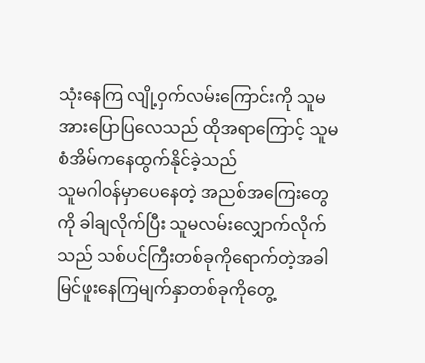သုံးနေကြ လျို့ဝှက်လမ်းကြောင်းကို သူမအားပြောပြလေသည် ထိုအရာကြောင့် သူမစံအိမ်ကနေထွက်နိုင်ခဲ့သည်
သူမဂါ၀န်မှာပေနေတဲ့ အညစ်အကြေးတွေကို ခါချလိုက်ပြီး သူမလမ်းလျှောက်လိုက်သည် သစ်ပင်ကြီးတစ်ခုကိုရောက်တဲ့အခါ မြင်ဖူးနေကြမျက်နှာတစ်ခုကိုတွေ့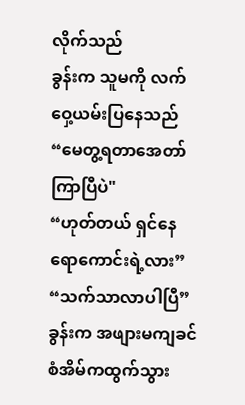လိုက်သည်
ခွန်းက သူမကို လက်ဝှေ့ယမ်းပြနေသည်
“မေတွ့ရတာအေတာ်ကြာပြီပဲ"
“ဟုတ်တယ် ရှင်နေရောကောင်းရဲ့လား”
“သက်သာလာပါပြီ”
ခွန်းက အဖျားမကျခင် စံအိမ်ကထွက်သွား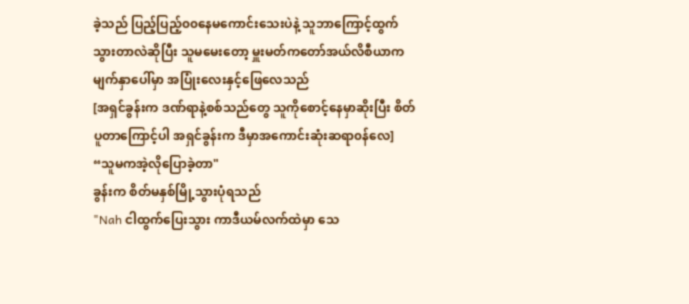ခဲ့သည် ပြည့်ပြည့်၀၀နေမကောင်းသေးပဲနဲ့ သူဘာကြောင့်ထွက်သွားတာလဲဆိုပြီး သူမမေးတော့ မှူးမတ်ကတော်အယ်လိစီယာက မျက်နှာပေါ်မှာ အပြုံးလေးနှင့်ဖြေလေသည်
[အရှင်ခွန်းက ဒဏ်ရာနဲ့စစ်သည်တွေ သူကိုစောင့်နေမှာဆိုးပြီး စိတ်ပူတာကြောင့်ပါ အရှင်ခွန်းက ဒီမှာအကောင်းဆုံးဆရာ၀န်လေ]
“သူမကအဲ့လိုပြောခဲ့တာ"
ခွန်းက စိတ်မနှစ်မြို့သွားပုံရသည်
"Nah ငါထွက်ပြေးသွား ကာဒီယမ်လက်ထဲမှာ သေ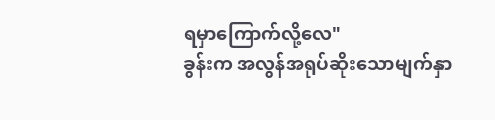ရမှာကြောက်လို့လေ"
ခွန်းက အလွန်အရုပ်ဆိုးသောမျက်နှာ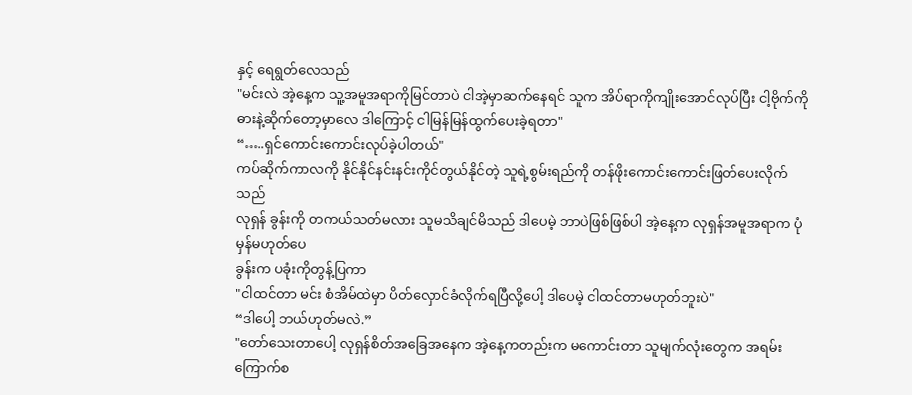နှင့် ရေရွတ်လေသည်
"မင်းလဲ အဲ့နေ့က သူ့အမူအရာကိုမြင်တာပဲ ငါအဲ့မှာဆက်နေရင် သူက အိပ်ရာကိုကျိုးအောင်လုပ်ပြီး ငါ့ဗိုက်ကို ဓားနဲ့ဆိုက်တော့မှာလေ ဒါကြောင့် ငါမြန်မြန်ထွက်ပေးခဲ့ရတာ"
“…..ရှင်ကောင်းကောင်းလုပ်ခဲ့ပါတယ်"
ကပ်ဆိုက်ကာလကို နိုင်နိုင်နင်းနင်းကိုင်တွယ်နိုင်တဲ့ သူရဲ့စွမ်းရည်ကို တန်ဖိုးကောင်းကောင်းဖြတ်ပေးလိုက်သည်
လုရှန် ခွန်းကို တကယ်သတ်မလား သူမသိချင်မိသည် ဒါပေမဲ့ ဘာပဲဖြစ်ဖြစ်ပါ အဲ့နေ့က လုရှန်အမူအရာက ပုံမှန်မဟုတ်ပေ
ခွန်းက ပခုံးကိုတွန့်ပြကာ
"ငါထင်တာ မင်း စံအိမ်ထဲမှာ ပိတ်လှောင်ခံလိုက်ရပြီလို့ပေါ့ ဒါပေမဲ့ ငါထင်တာမဟုတ်ဘူးပဲ"
“ဒါပေါ့ ဘယ်ဟုတ်မလဲ.”
"တော်သေးတာပေါ့ လုရှန်စိတ်အခြေအနေက အဲ့နေ့ကတည်းက မကောင်းတာ သူမျက်လုံးတွေက အရမ်းကြောက်စ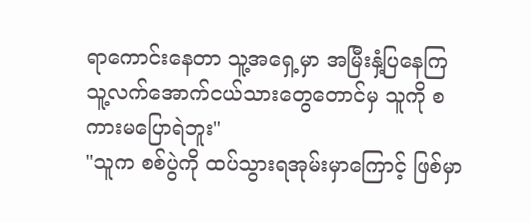ရာကောင်းနေတာ သူ့အရှေ့မှာ အမြီးနှံ့ပြနေကြ သူ့လက်အောက်ငယ်သားတွေတောင်မှ သူကို စကားမပြောရဲဘူး"
"သူက စစ်ပွဲကို ထပ်သွားရအုမ်းမှာကြောင့် ဖြစ်မှာ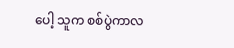ပေါ့ သူက စစ်ပွဲကာလ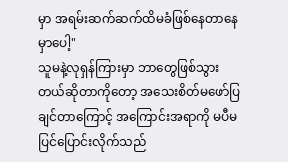မှာ အရမ်းဆက်ဆက်ထိမခံဖြစ်နေတာနေမှာပေါ့"
သူမနဲ့လုရှန်ကြားမှာ ဘာတွေဖြစ်သွားတယ်ဆိုတာကိုတော့ အသေးစိတ်မဖော်ပြချင်တာကြောင့် အကြောင်းအရာကို မပီမပြင်ပြောင်းလိုက်သည်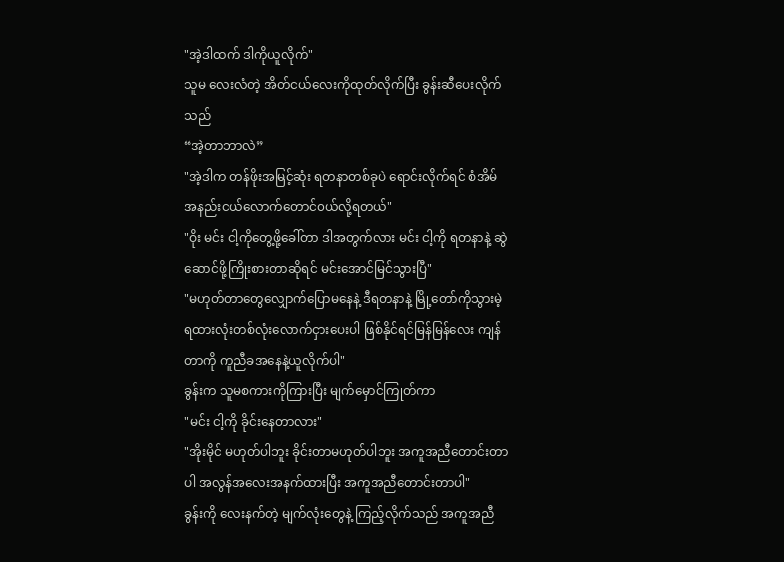"အဲ့ဒါထက် ဒါကိုယူလိုက်"
သူမ လေးလံတဲ့ အိတ်ငယ်လေးကိုထုတ်လိုက်ပြီး ခွန်းဆီပေးလိုက်သည်
“အဲ့တာဘာလဲ”
"အဲ့ဒါက တန်ဖိုးအမြင့်ဆုံး ရတနာတစ်ခုပဲ ရောင်းလိုက်ရင် စံအိမ်အနည်းငယ်လောက်တောင်၀ယ်လို့ရတယ်"
"ဝိုး မင်း ငါ့ကိုတွေ့ဖို့ခေါ်တာ ဒါအတွက်လား မင်း ငါ့ကို ရတနာနဲ့ ဆွဲဆောင်ဖို့ကြိုးစားတာဆိုရင် မင်းအောင်မြင်သွားပြီ"
"မဟုတ်တာတွေလျှောက်ပြောမနေနဲ့ ဒီရတနာနဲ့ မြို့တော်ကိုသွားမဲ့ ရထားလုံးတစ်လုံးလောက်ငှားပေးပါ ဖြစ်နိုင်ရင်မြန်မြန်လေး ကျန်တာကို ကူညီခအနေနဲ့ယူလိုက်ပါ"
ခွန်းက သူမစကားကိုကြားပြီး မျက်မှောင်ကြုတ်ကာ
"မင်း ငါ့ကို ခိုင်းနေတာလား"
"အိုးမိုင် မဟုတ်ပါဘူး ခိုင်းတာမဟုတ်ပါဘူး အကူအညီတောင်းတာပါ အလွန်အလေးအနက်ထားပြီး အကူအညီတောင်းတာပါ"
ခွန်းကို လေးနက်တဲ့ မျက်လုံးတွေနဲ့ ကြည့်လိုက်သည် အကူအညီ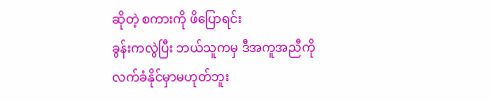ဆိုတဲ့ စကားကို ဖိပြောရင်း
ခွန်းကလွဲပြီး ဘယ်သူကမှ ဒီအကူအညီကို လက်ခံနိုင်မှာမဟုတ်ဘူး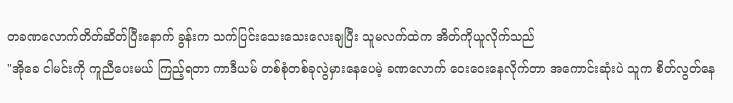တခဏလောက်တိတ်ဆိတ်ပြီးနောက် ခွန်းက သက်ပြင်းသေးသေးလေးချပြီး သူမလက်ထဲက အိတ်ကိုယူလိုက်သည်
"အိုခေ ငါမင်းကို ကူညီပေးမယ် ကြည့်ရတာ ကာဒီယမ် တစ်စုံတစ်ခုလွဲမှားနေပေမဲ့ ခဏလောက် ဝေးဝေးနေလိုက်တာ အကောင်းဆုံးပဲ သူက စိတ်လွတ်နေ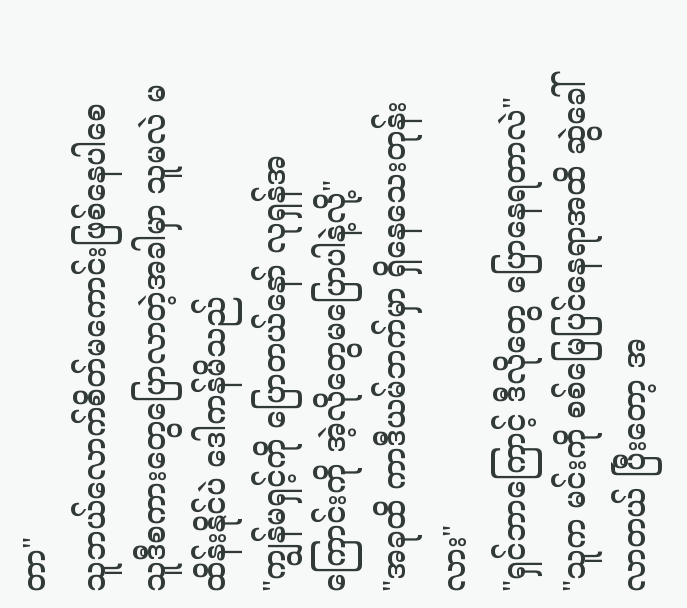တာ"
သူဘယ်လောက်စိတ်မကောင်းဖြစ်နေပါစေ သူဒီစကားတွေပြောလာတဲ့အခါမှာ သူမလဲ မထိန်းနိုင်ပဲ ဒေါကန်မိသည်
"ကျွန်မရှင့်ကို ပြောတယ်နော် လုရှန်အကြောင်းကို အဲ့လိုတွေမပြောပါနဲ့လို့"
"အခုထိ ကာဒီယမ်ဘက်မှာ ရှိနေသေးတုန်းလား"
"ရှင်ဘာကြောင့် ဒီလိုတွေ ပြောနေရတာလဲ"
"သူက မင်းကို စစ်မြေပြင်နေရာအထိ ဆွဲခေါ်လာတယ် ပြီးတော့ အ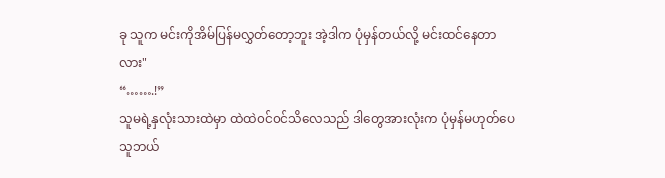ခု သူက မင်းကိုအိမ်ပြန်မလွှတ်တော့ဘူး အဲ့ဒါက ပုံမှန်တယ်လို့ မင်းထင်နေတာလား"
“…….!”
သူမရဲ့နှလုံးသားထဲမှာ ထဲထဲ၀င်၀င်သိလေသည် ဒါတွေအားလုံးက ပုံမှန်မဟုတ်ပေ သူဘယ်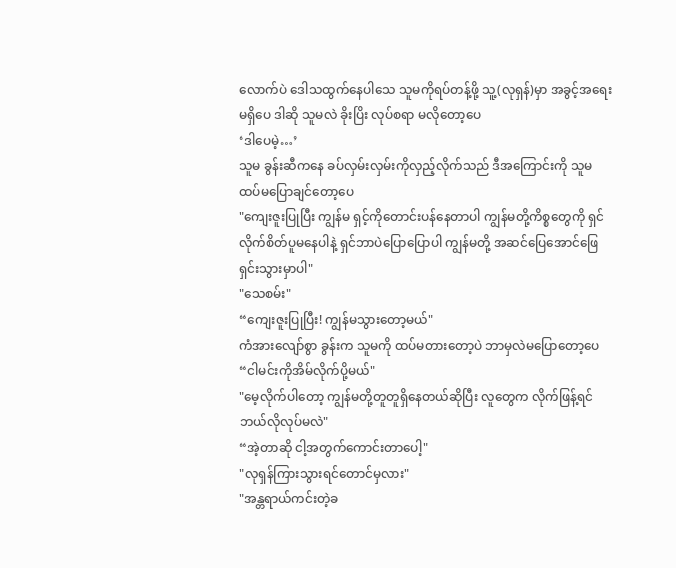လောက်ပဲ ဒေါသထွက်နေပါသေ သူမကိုရပ်တန့်ဖို့ သူ့(လုရှန်)မှာ အခွင့်အရေးမရှိပေ ဒါဆို သူမလဲ ခိုးပြိး လုပ်စရာ မလိုတော့ပေ
‘ဒါပေမဲ့…’
သူမ ခွန်းဆီကနေ ခပ်လှမ်းလှမ်းကိုလှည့်လိုက်သည် ဒီအကြောင်းကို သူမထပ်မပြောချင်တော့ပေ
"ကျေးဇူးပြုပြီး ကျွန်မ ရှင့်ကိုတောင်းပန်နေတာပါ ကျွန်မတို့ကိစ္စတွေကို ရှင်လိုက်စိတ်ပူမနေပါနဲ့ ရှင်ဘာပဲပြောပြောပါ ကျွန်မတို့ အဆင်ပြေအောင်ဖြေရှင်းသွားမှာပါ"
"သေစမ်း"
“ကျေးဇူးပြုပြီး! ကျွန်မသွားတော့မယ်"
ကံအားလျော်စွာ ခွန်းက သူမကို ထပ်မတားတော့ပဲ ဘာမှလဲမပြောတော့ပေ
“ငါမင်းကိုအိမ်လိုက်ပို့မယ်"
"မေ့လိုက်ပါတော့ ကျွန်မတို့တူတူရှိနေတယ်ဆိုပြီး လူတွေက လိုက်ဖြန့်ရင်ဘယ်လိုလုပ်မလဲ"
“အဲ့တာဆို ငါ့အတွက်ကောင်းတာပေါ့"
"လုရှန်ကြားသွားရင်တောင်မှလား"
"အန္တရာယ်ကင်းတဲ့ခ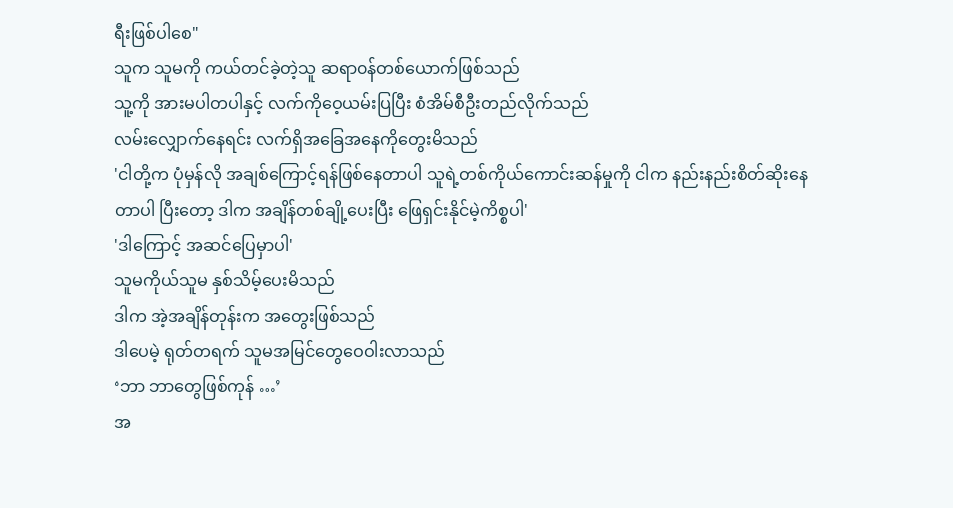ရီးဖြစ်ပါစေ"
သူက သူမကို ကယ်တင်ခဲ့တဲ့သူ ဆရာ၀န်တစ်ယောက်ဖြစ်သည်
သူ့ကို အားမပါတပါနှင့် လက်ကိုဝေ့ယမ်းပြပြီး စံအိမ်စီဦးတည်လိုက်သည်
လမ်းလျှောက်နေရင်း လက်ရှိအခြေအနေကိုတွေးမိသည်
'ငါတို့က ပုံမှန်လို အချစ်ကြောင့်ရန်ဖြစ်နေတာပါ သူရဲ့တစ်ကိုယ်ကောင်းဆန်မှုကို ငါက နည်းနည်းစိတ်ဆိုးနေတာပါ ပြီးတော့ ဒါက အချိန်တစ်ချို့ပေးပြီး ဖြေရှင်းနိုင်မဲ့ကိစ္စပါ'
'ဒါကြောင့် အဆင်ပြေမှာပါ'
သူမကိုယ်သူမ နှစ်သိမ့်ပေးမိသည်
ဒါက အဲ့အချိန်တုန်းက အတွေးဖြစ်သည်
ဒါပေမဲ့ ရုတ်တရက် သူမအမြင်တွေဝေဝါးလာသည်
‘ဘာ ဘာတွေဖြစ်ကုန် …’
အ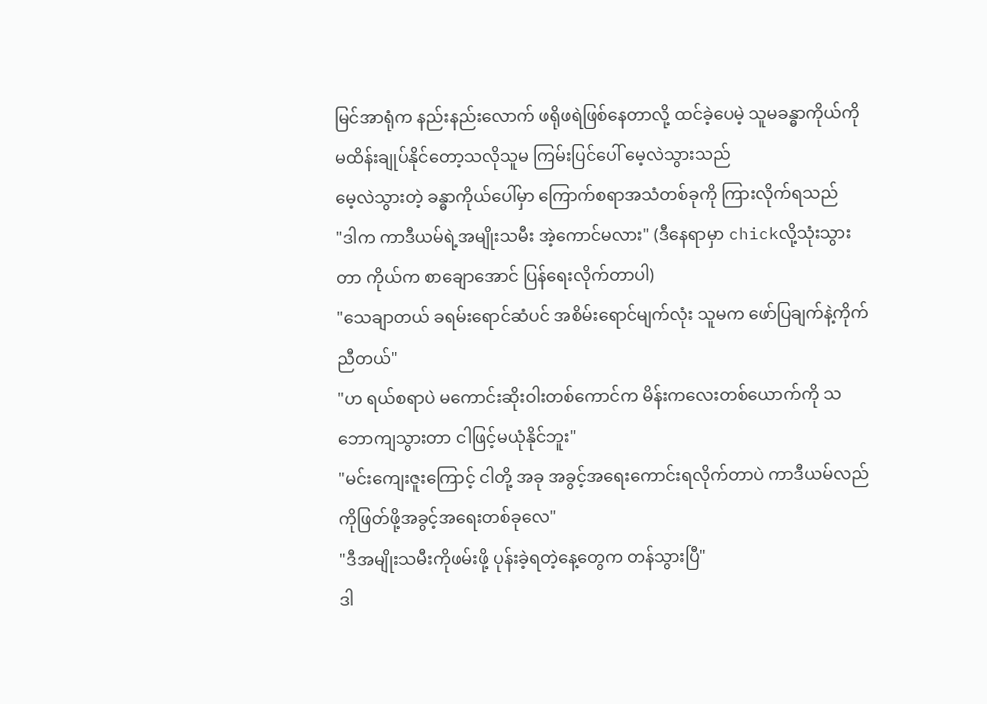မြင်အာရုံက နည်းနည်းလောက် ဖရိုဖရဲဖြစ်နေတာလို့ ထင်ခဲ့ပေမဲ့ သူမခန္ဓာကိုယ်ကို မထိန်းချုပ်နိုင်တော့သလိုသူမ ကြမ်းပြင်ပေါ် မေ့လဲသွားသည်
မေ့လဲသွားတဲ့ ခန္ဓာကိုယ်ပေါ်မှာ ကြောက်စရာအသံတစ်ခုကို ကြားလိုက်ရသည်
"ဒါက ကာဒီယမ်ရဲ့အမျိုးသမီး အဲ့ကောင်မလား" (ဒီနေရာမှာ chickလို့သုံးသွားတာ ကိုယ်က စာချောအောင် ပြန်ရေးလိုက်တာပါ)
"သေချာတယ် ခရမ်းရောင်ဆံပင် အစိမ်းရောင်မျက်လုံး သူမက ဖော်ပြချက်နဲ့ကိုက်ညီတယ်"
"ဟ ရယ်စရာပဲ မကောင်းဆိုးဝါးတစ်ကောင်က မိန်းကလေးတစ်ယောက်ကို သဘောကျသွားတာ ငါဖြင့်မယုံနိုင်ဘူး"
"မင်းကျေးဇူးကြောင့် ငါတို့ အခု အခွင့်အရေးကောင်းရလိုက်တာပဲ ကာဒီယမ်လည်ကိုဖြတ်ဖို့အခွင့်အရေးတစ်ခုလေ"
"ဒီအမျိုးသမီးကိုဖမ်းဖို့ ပုန်းခဲ့ရတဲ့နေ့တွေက တန်သွားပြီ"
ဒါ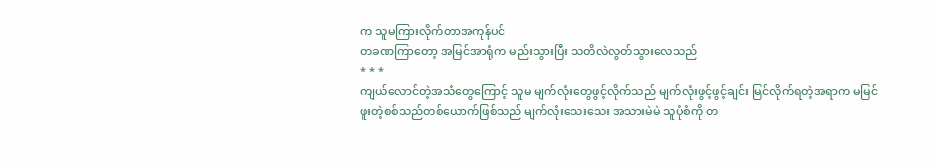က သူမကြားလိုက်တာအကုန်ပင်
တခဏကြာတော့ အမြင်အာရုံက မည်းသွားပြီး သတိလဲလွတ်သွားလေသည်
* * *
ကျယ်လောင်တဲ့အသံတွေကြောင့် သူမ မျက်လုံးတွေဖွင့်လိုက်သည် မျက်လုံးဖွင့်ဖွင့်ချင်း မြင်လိုက်ရတဲ့အရာက မမြင်ဖူးတဲ့စစ်သည်တစ်ယောက်ဖြစ်သည် မျက်လုံးသေးသေး အသားမဲမဲ သူပုံစံကို တ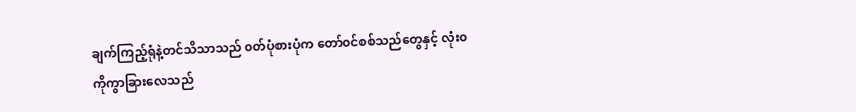ချက်ကြည့်ရုံနဲ့တင်သိသာသည် ၀တ်ပုံစားပုံက တော်၀င်စစ်သည်တွေနှင့် လုံး၀ကိုကွာခြားလေသည်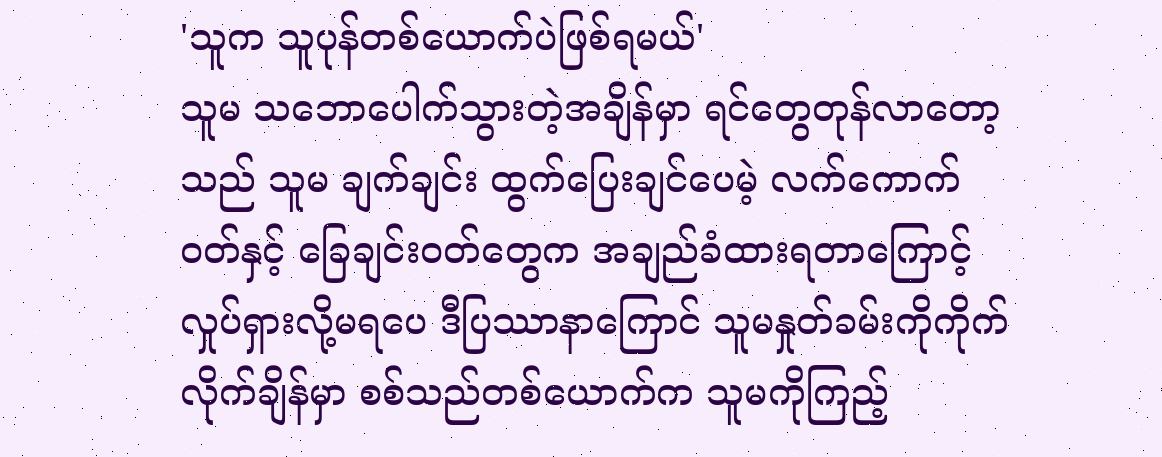'သူက သူပုန်တစ်ယောက်ပဲဖြစ်ရမယ်'
သူမ သဘောပေါက်သွားတဲ့အချိန်မှာ ရင်တွေတုန်လာတော့သည် သူမ ချက်ချင်း ထွက်ပြေးချင်ပေမဲ့ လက်ကောက်၀တ်နှင့် ခြေချင်း၀တ်တွေက အချည်ခံထားရတာကြောင့် လှုပ်ရှားလို့မရပေ ဒီပြဿာနာကြောင် သူမနှုတ်ခမ်းကိုကိုက်လိုက်ချိန်မှာ စစ်သည်တစ်ယောက်က သူမကိုကြည့်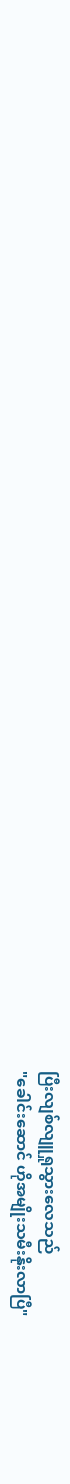ပြီးလျစ်လျူရှုသွားလေသည်
"ခေါင်းဆောင် ဟိုအမျိုးသမီးနိုးလာပြီ"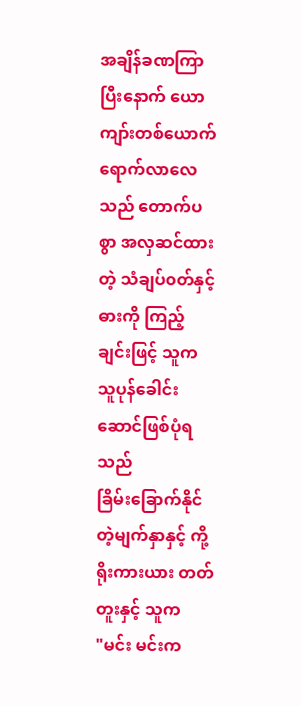အချိန်ခဏကြာပြီးနောက် ယောကျာ်းတစ်ယောက် ရောက်လာလေသည် တောက်ပစွာ အလှဆင်ထားတဲ့ သံချပ်၀တ်နှင့် ဓားကို ကြည့်ချင်းဖြင့် သူက သူပုန်ခေါင်းဆောင်ဖြစ်ပုံရသည်
ခြိမ်းခြောက်နိုင်တဲ့မျက်နှာနှင့် ကို့ရိုးကားယား တတ်တူးနှင့် သူက
"မင်း မင်းက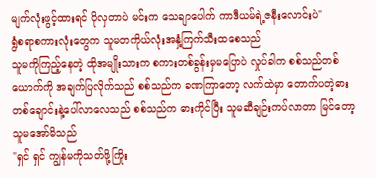မျက်လုံးဖွင့်ထားရင် ပိုလှတာပဲ မင်းက သေချာပေါက် ကာဒီယမ်ရဲ့ဇနီးလောင်းပဲ"
ရွံစရာစကားလုံးတွေက သူမတကိုယ်လုံးအနှံ့ကြက်သီးထစေသည်
သူမကိုကြည့်နေတဲ့ ထိုအမျိုးသားက စကားတစ်ခွန်းမှမပြောပဲ လှုပ်ခါက စစ်သည်တစ်ယောက်ကို အချက်ပြလိုက်သည် စစ်သည်က ခဏကြာတော့ လက်ထဲမှာ တောက်ပတဲ့ဓားတစ်ချောင်းနဲ့ပေါ်လာလေသည် စစ်သည်က ဓားကိုင်ပြီး သူမဆီချဉ်းကပ်လာတာ မြင်တော့ သူမအော်မိသည်
"ရှင် ရှင် ကျွန်မကိုသတ်ဖို့ကြိုး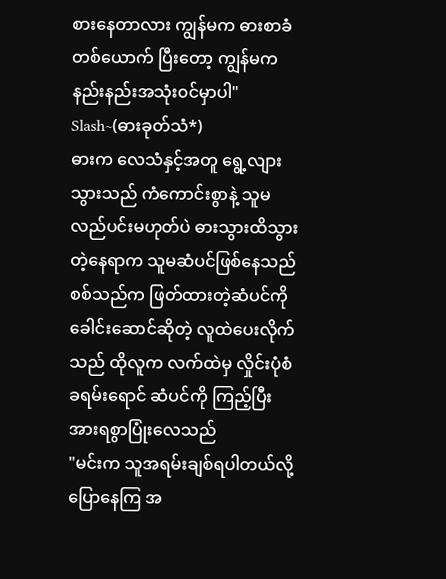စားနေတာလား ကျွန်မက ဓားစာခံတစ်ယောက် ပြီးတော့ ကျွန်မက နည်းနည်းအသုံး၀င်မှာပါ"
Slash~(ဓားခုတ်သံ*)
ဓားက လေသံနှင့်အတူ ရွေ့လျားသွားသည် ကံကောင်းစွာနဲ့ သူမလည်ပင်းမဟုတ်ပဲ ဓားသွားထိသွားတဲ့နေရာက သူမဆံပင်ဖြစ်နေသည် စစ်သည်က ဖြတ်ထားတဲ့ဆံပင်ကို ခေါင်းဆောင်ဆိုတဲ့ လူထဲပေးလိုက်သည် ထိုလူက လက်ထဲမှ လှိုင်းပုံစံခရမ်းရောင် ဆံပင်ကို ကြည့်ပြီး အားရစွာပြုံးလေသည်
"မင်းက သူအရမ်းချစ်ရပါတယ်လို့ ပြောနေကြ အ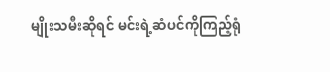မျိုးသမီးဆိုရင် မင်းရဲ့ဆံပင်ကိုကြည့်ရုံ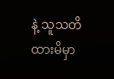နဲ့ သူသတိထားမိမှာ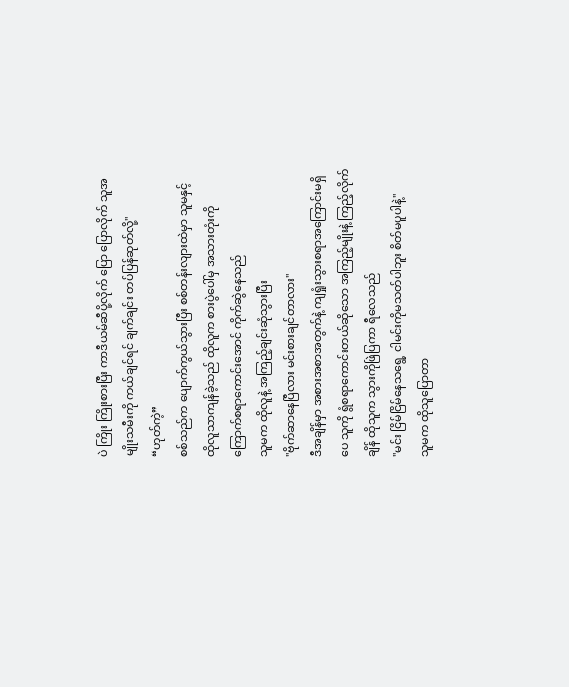ပဲ ကြိုး ကြိုးစားပြီး ကာဒီယမ်ဆီပို့လိုက် ပြော ပြောလိုက် သူအမျိုးသမီးကို ကယ်ချင်ရင် ချက်ချင်း တပ်ပြန်ဆုတ်လို့"
“ဟုတ်ကဲ့”
စစ်သည်က ပျောက်ကွယ်သွားပြီး စစ်တန်းလျားထဲမှာ သူမနှင့် ထိုလူသာကျန်ခဲ့သည် ထိုလူက စားပွဲပေါ်မှ အသားတုံးကို ကြောက်စရာကောင်းအောင် ကိုက်ဆွဲနေသည်
သူမက ထိုလူနဲ့ အကြည့်ချင်းဆုံသွားပြီး
"ဗိုက်ဆာနေပြီလား မင်းစားချင်တာလား"
ဒီအချိန်မှာ အစားအစာအတွက်နဲ့ ကျရှုံးသွားစရာအကြောင်းမရှိပေ သူကို ရွံစရာကောင်းတယ်ဆိုသော အကြည့်မျိုးနဲ့ ကြည့်လိုက်ချိန် ထိုသူက သွားကိုဖြဲပြကာ ရီလေသည်
"မင်း ငြိမ်ငြိမ်နေသရွေ့ ငါမင်းကိုမသတ်ပါဘူး စိတ်မပူပါနဲ့"
သူမက ထိုသူပြောတာ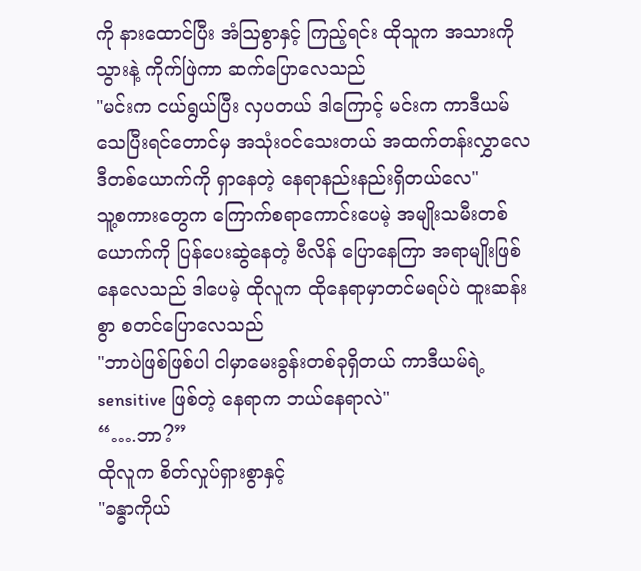ကို နားထောင်ပြီး အံဩစွာနှင့် ကြည့်ရင်း ထိုသူက အသားကို သွားနဲ့ ကိုက်ဖြဲကာ ဆက်ပြောလေသည်
"မင်းက ငယ်ရွယ်ပြီး လှပတယ် ဒါကြောင့် မင်းက ကာဒီယမ်သေပြီးရင်တောင်မှ အသုံး၀င်သေးတယ် အထက်တန်းလွှာလေဒီတစ်ယောက်ကို ရှာနေတဲ့ နေရာနည်းနည်းရှိတယ်လေ"
သူ့စကားတွေက ကြောက်စရာကောင်းပေမဲ့ အမျိုးသမီးတစ်ယောက်ကို ပြန်ပေးဆွဲနေတဲ့ ဗီလိန် ပြောနေကြာ အရာမျိုးဖြစ်နေလေသည် ဒါပေမဲ့ ထိုလူက ထိုနေရာမှာတင်မရပ်ပဲ ထူးဆန်းစွာ စတင်ပြောလေသည်
"ဘာပဲဖြစ်ဖြစ်ပါ ငါမှာမေးခွန်းတစ်ခုရှိတယ် ကာဒီယမ်ရဲ့ sensitive ဖြစ်တဲ့ နေရာက ဘယ်နေရာလဲ"
“….ဘာ?”
ထိုလူက စိတ်လှုပ်ရှားစွာနှင့်
"ခန္ဓာကိုယ်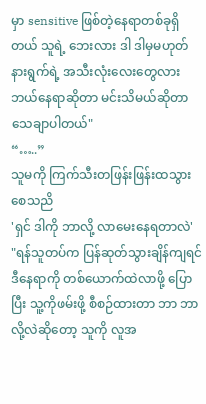မှာ sensitive ဖြစ်တဲ့နေရာတစ်ခုရှိတယ် သူရဲ့ ဘေးလား ဒါ ဒါမှမဟုတ် နားရွက်ရဲ့ အသီးလုံးလေးတွေလား ဘယ်နေရာဆိုတာ မင်းသိမယ်ဆိုတာ သေချာပါတယ်"
“…..”
သူမကို ကြက်သီးတဖြန်းဖြန်းထသွားစေသညိ
'ရှင် ဒါကို ဘာလို့ လာမေးနေရတာလဲ'
"ရန်သူတပ်က ပြန်ဆုတ်သွားချိန်ကျရင် ဒီနေရာကို တစ်ယောက်ထဲလာဖို့ ပြောပြီး သူ့ကိုဖမ်းဖို့ စီစဉ်ထားတာ ဘာ ဘာလို့လဲဆိုတော့ သူကို လူအ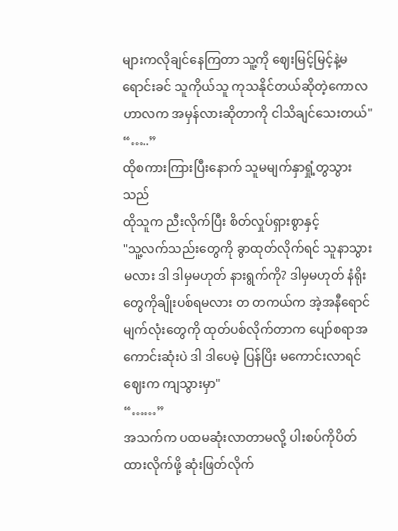များကလိုချင်နေကြတာ သူ့ကို ဈေးမြင့်မြင့်နဲ့မရောင်းခင် သူကိုယ်သူ ကုသနိုင်တယ်ဆိုတဲ့ကောလဟာလက အမှန်လားဆိုတာကို ငါသိချင်သေးတယ်"
“…..”
ထိုစကားကြားပြီးနောက် သူမမျက်နှာရှုံ့တွသွားသည်
ထိုသူက ညီးလိုက်ပြီး စိတ်လှုပ်ရှားစွာနှင့်
"သူ့လက်သည်းတွေကို ခွာထုတ်လိုက်ရင် သူနာသွားမလား ဒါ ဒါမှမဟုတ် နားရွက်ကို? ဒါမှမဟုတ် နံရိုးတွေကိုချိုးပစ်ရမလား တ တကယ်က အဲ့အနီရောင်မျက်လုံးတွေကို ထုတ်ပစ်လိုက်တာက ပျော်စရာအကောင်းဆုံးပဲ ဒါ ဒါပေမဲ့ ပြန်ပြိး မကောင်းလာရင် ဈေးက ကျသွားမှာ"
“……”
အသက်က ပထမဆုံးလာတာမလို့ ပါးစပ်ကိုပိတ်ထားလိုက်ဖို့ ဆုံးဖြတ်လိုက်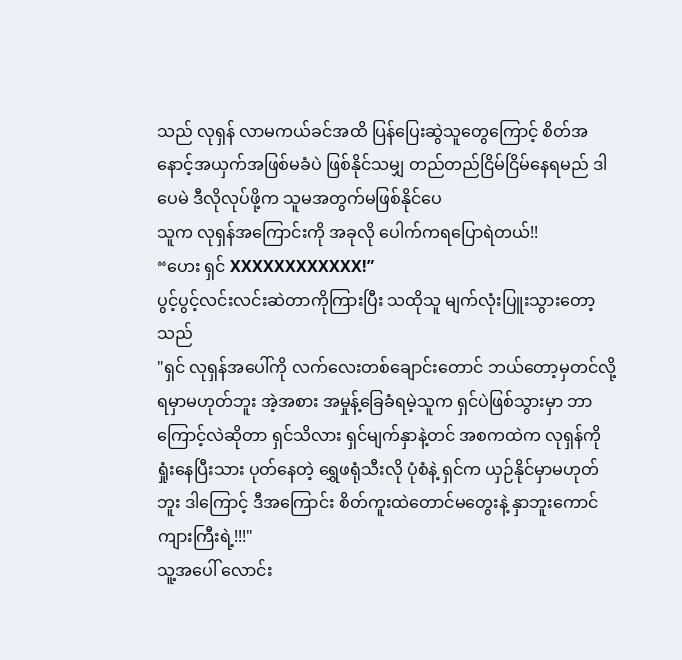သည် လုရှန် လာမကယ်ခင်အထိ ပြန်ပြေးဆွဲသူတွေကြောင့် စိတ်အနောင့်အယှက်အဖြစ်မခံပဲ ဖြစ်နိုင်သမျှ တည်တည်ငြိမ်ငြိမ်နေရမည် ဒါပေမဲ ဒီလိုလုပ်ဖို့က သူမအတွက်မဖြစ်နိုင်ပေ
သူက လုရှန်အကြောင်းကို အခုလို ပေါက်ကရပြောရဲတယ်!!
“ဟေး ရှင် XXXXXXXXXXXX!”
ပွင့်ပွင့်လင်းလင်းဆဲတာကိုကြားပြီး သထိုသူ မျက်လုံးပြူးသွားတော့သည်
"ရှင် လုရှန်အပေါ်ကို လက်လေးတစ်ချောင်းတောင် ဘယ်တော့မှတင်လို့ရမှာမဟုတ်ဘူး အဲ့အစား အမှုန့်ခြေခံရမဲ့သူက ရှင်ပဲဖြစ်သွားမှာ ဘာကြောင့်လဲဆိုတာ ရှင်သိလား ရှင်မျက်နှာနဲ့တင် အစကထဲက လုရှန်ကိုရှုံးနေပြီးသား ပုတ်နေတဲ့ ရွှေဖရုံသီးလို ပုံစံနဲ့ ရှင်က ယှဉ်နိုင်မှာမဟုတ်ဘူး ဒါကြောင့် ဒီအကြောင်း စိတ်ကူးထဲတောင်မတွေးနဲ့ နှာဘူးကောင် ကျားကြီးရဲ့!!!"
သူ့အပေါ် လောင်း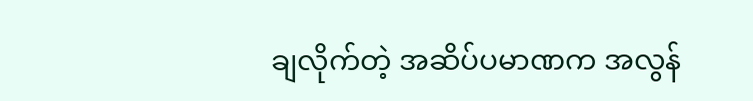ချလိုက်တဲ့ အဆိပ်ပမာဏက အလွန်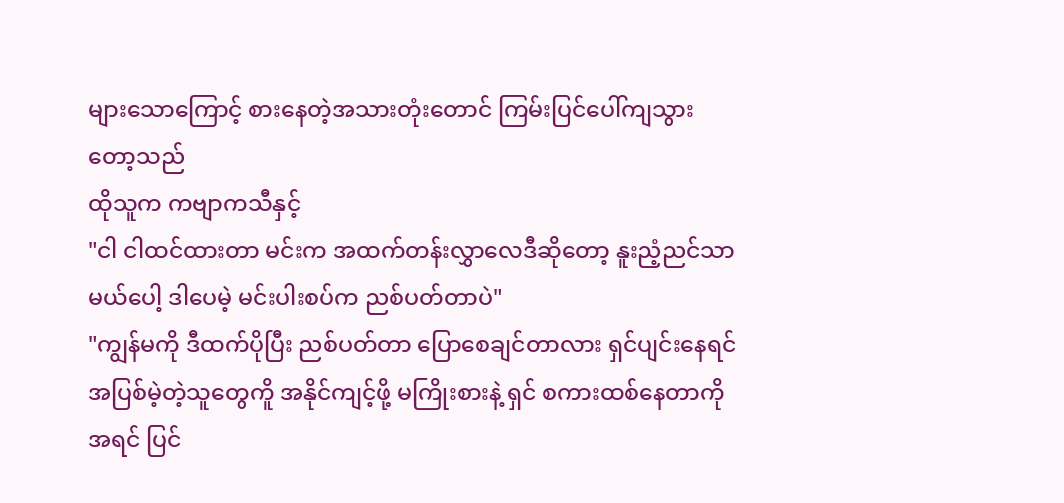များသောကြောင့် စားနေတဲ့အသားတုံးတောင် ကြမ်းပြင်ပေါ်ကျသွားတော့သည်
ထိုသူက ကဗျာကသီနှင့်
"ငါ ငါထင်ထားတာ မင်းက အထက်တန်းလွှာလေဒီဆိုတော့ နူးညံ့ညင်သာမယ်ပေါ့ ဒါပေမဲ့ မင်းပါးစပ်က ညစ်ပတ်တာပဲ"
"ကျွန်မကို ဒီထက်ပိုပြီး ညစ်ပတ်တာ ပြောစေချင်တာလား ရှင်ပျင်းနေရင် အပြစ်မဲ့တဲ့သူတွေကိူ အနိုင်ကျင့်ဖို့ မကြိုးစားနဲ့ ရှင် စကားထစ်နေတာကို အရင် ပြင်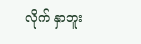လိုက် နှာဘူး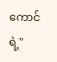ကောင်ရဲ့"